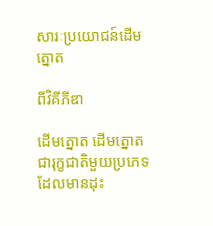សារៈប្រយោជន៍ដើមត្នោត

ពីវិគីភីឌា

ដើមត្នោត ដើមត្នោតជារុក្ខជាតិមួយប្រភេទដែលមានដុះ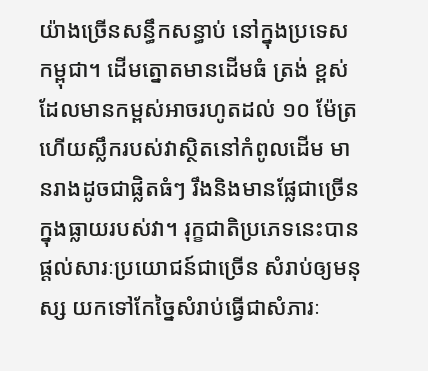យ៉ាងច្រើនសន្ធឹកសន្ធាប់ នៅក្នុងប្រទេសកម្ពុជា។ ដើមត្នោតមានដើមធំ ត្រង់ ខ្ពស់ ដែលមានកម្ពស់អាចរហូតដល់ ១០ ម៉ែត្រ ហើយស្លឹករបស់វាស្ថិតនៅកំពូលដើម មានរាងដូចជាផ្លិតធំៗ រឹងនិងមានផ្លែជាច្រើនក្នុងធ្លាយរបស់វា។ រុក្ខជាតិប្រភេទនេះបានផ្ដល់សារៈប្រយោជន៍ជាច្រើន សំរាប់ឲ្យមនុស្ស យកទៅកែច្នៃសំរាប់ធ្វើជាសំភារៈ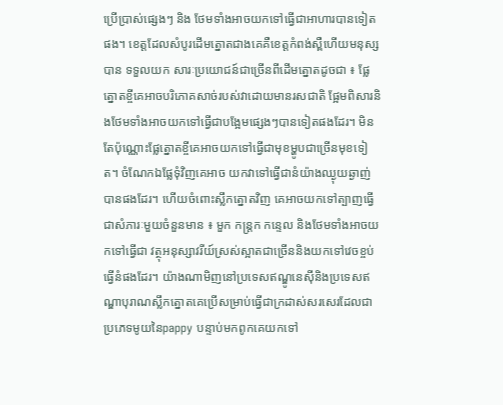ប្រើប្រាស់ផ្សេងៗ និង ថែមទាំងអាចយកទៅធ្វើជាអាហារបានទៀតផង។ ខេត្តដែលសំបូរដើមត្នោតជាងគេគឺខេត្តកំពង់ស្ពឺហើយមនុស្សបាន ទទួលយក សារៈប្រយោជន៍ជាច្រើនពីដើមត្នោតដូចជា ៖ ផ្លែត្នោតខ្ចីគេអាចបរិភោគសាច់របស់វាដោយមានរសជាតិ ផ្អែមពិសារនិងថែមទាំងអាចយកទៅធ្វើជាបង្អែមផ្សេងៗបានទៀតផងដែរ។ មិនតែប៉ុណ្ណោះផ្លែត្នោតខ្ចីគេអាចយកទៅធ្វើជាមុខម្ហូបជាច្រើនមុខទៀត។ ចំណែកឯផ្លែទុំវិញគេអាច យកវាទៅធ្វើជានំយ៉ាងឈ្ងុយឆ្ងាញ់បានផងដែរ។ ហើយចំពោះស្លឹកត្នោតវិញ គេអាចយកទៅត្បាញធ្វើជាសំភារៈមួយចំនួនមាន ៖ មួក កន្ដ្រក កន្ទេល និងថែមទាំងអាចយកទៅធ្វើជា វត្ថុអនុស្សាវរីយ៍ស្រស់ស្អាតជាច្រើននិងយកទៅវេចខ្ចប់ធ្វើនំផងដែរ។ យ៉ាងណាមិញនៅប្រទេសឥណ្ឌូនេស៊ីនិងប្រទេសឥណ្ឌាបុរាណស្លឹកត្នោតគេប្រើសម្រាប់ធ្វើជាក្រដាស់សរសេរដែលជាប្រភេទមូយនៃpappy បន្ទាប់មកពូកគេយកទៅ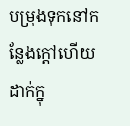បម្រុងទុកនៅកន្លែងក្តៅហើយដាក់ក្នុ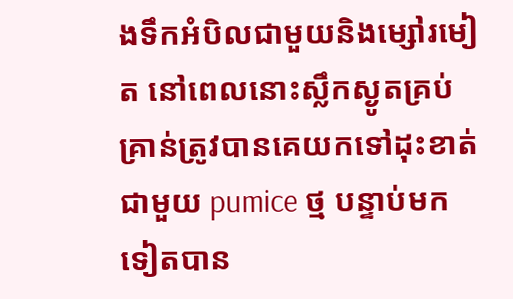ងទឹកអំបិលជាមួយនិងម្សៅរមៀត នៅពេលនោះស្លឹកស្ងូតគ្រប់គ្រាន់ត្រូវបានគេយកទៅដុះខាត់ជាមួយ pumice ថ្ម បន្ទាប់មកទៀតបាន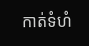កាត់ទំហំ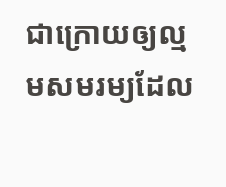ជាក្រោយឲ្យល្មមសមរម្យដែល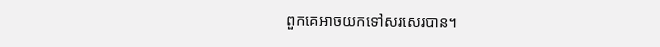ពួកគេអាចយកទៅសរសេរបាន។